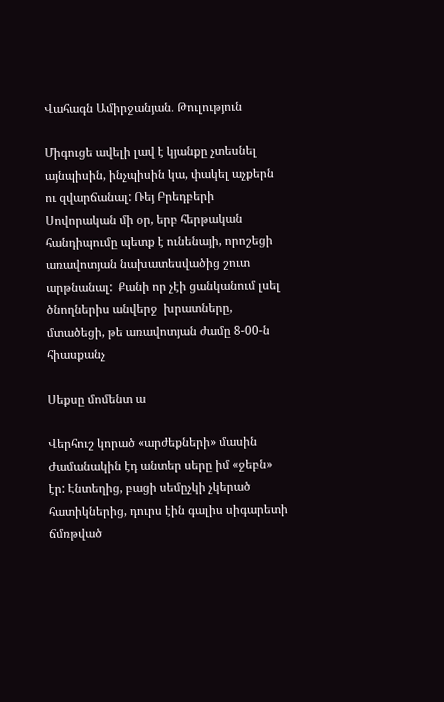Վահագն Ամիրջանյան․ Թուլություն

Միգուցե ավելի լավ է կյանքը չտեսնել այնպիսին, ինչպիսին կա, փակել աչքերն ու զվարճանալ: Ռեյ Բրեդբերի Սովորական մի օր, երբ հերթական հանդիպումը պետք է ունենայի, որոշեցի առավոտյան նախատեսվածից շուտ արթնանալ:  Քանի որ չէի ցանկանում լսել ծնողներիս անվերջ  խրատները, մտածեցի, թե առավոտյան ժամը 8-00-ն հիասքանչ

Սեքսը մոմենտ ա

Վերհուշ կորած «արժեքների» մասին Ժամանակին էդ անտեր սերը իմ «ջեբն» էր: Էնտեղից, բացի սեմըչկի չկերած հատիկներից, դուրս էին գալիս սիգարետի ճմռթված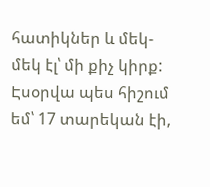հատիկներ և մեկ-մեկ էլ՝ մի քիչ կիրք: Էսօրվա պես հիշում եմ՝ 17 տարեկան էի,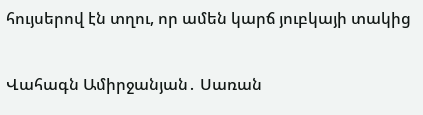հույսերով էն տղու, որ ամեն կարճ յուբկայի տակից

Վահագն Ամիրջանյան․ Սառան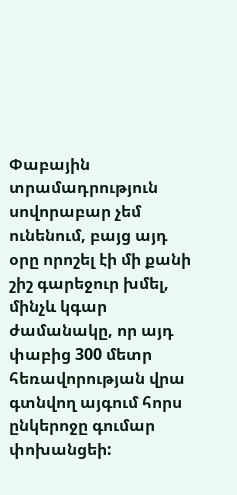Փաբային տրամադրություն սովորաբար չեմ ունենում, բայց այդ օրը որոշել էի մի քանի շիշ գարեջուր խմել, մինչև կգար ժամանակը, որ այդ փաբից 300 մետր հեռավորության վրա գտնվող այգում հորս ընկերոջը գումար փոխանցեի: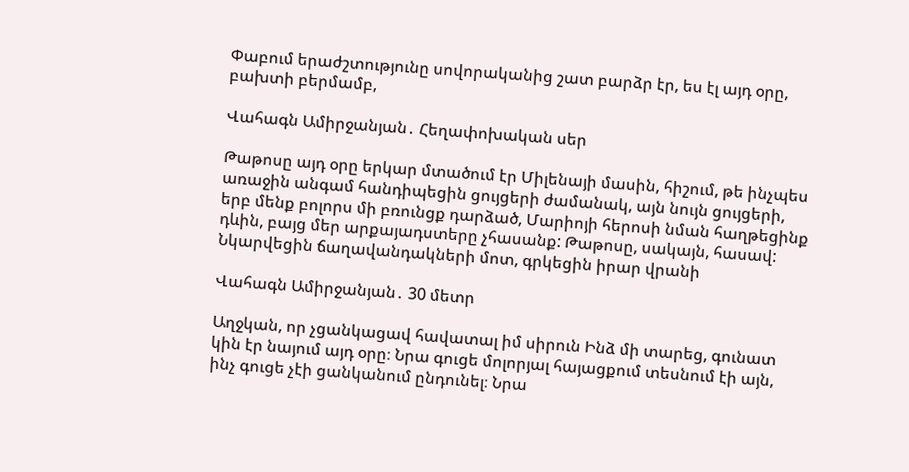Փաբում երաժշտությունը սովորականից շատ բարձր էր, ես էլ այդ օրը, բախտի բերմամբ,

Վահագն Ամիրջանյան․ Հեղափոխական սեր

Թաթոսը այդ օրը երկար մտածում էր Միլենայի մասին, հիշում, թե ինչպես առաջին անգամ հանդիպեցին ցույցերի ժամանակ, այն նույն ցույցերի, երբ մենք բոլորս մի բռունցք դարձած, Մարիոյի հերոսի նման հաղթեցինք դևին, բայց մեր արքայադստերը չհասանք: Թաթոսը, սակայն, հասավ: Նկարվեցին ճաղավանդակների մոտ, գրկեցին իրար վրանի

Վահագն Ամիրջանյան․ 30 մետր

Աղջկան, որ չցանկացավ հավատալ իմ սիրուն Ինձ մի տարեց, գունատ կին էր նայում այդ օրը։ Նրա գուցե մոլորյալ հայացքում տեսնում էի այն, ինչ գուցե չէի ցանկանում ընդունել։ Նրա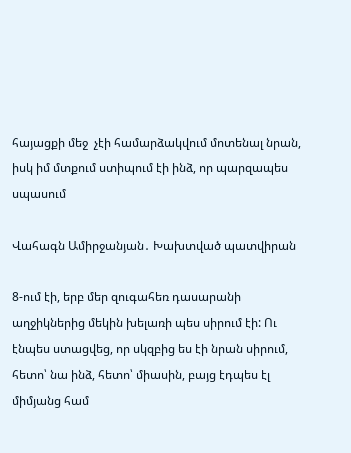հայացքի մեջ  չէի համարձակվում մոտենալ նրան, իսկ իմ մտքում ստիպում էի ինձ, որ պարզապես սպասում

Վահագն Ամիրջանյան․ Խախտված պատվիրան

8-ում էի, երբ մեր զուգահեռ դասարանի աղջիկներից մեկին խելառի պես սիրում էի: Ու էնպես ստացվեց, որ սկզբից ես էի նրան սիրում, հետո՝ նա ինձ, հետո՝ միասին, բայց էդպես էլ միմյանց համ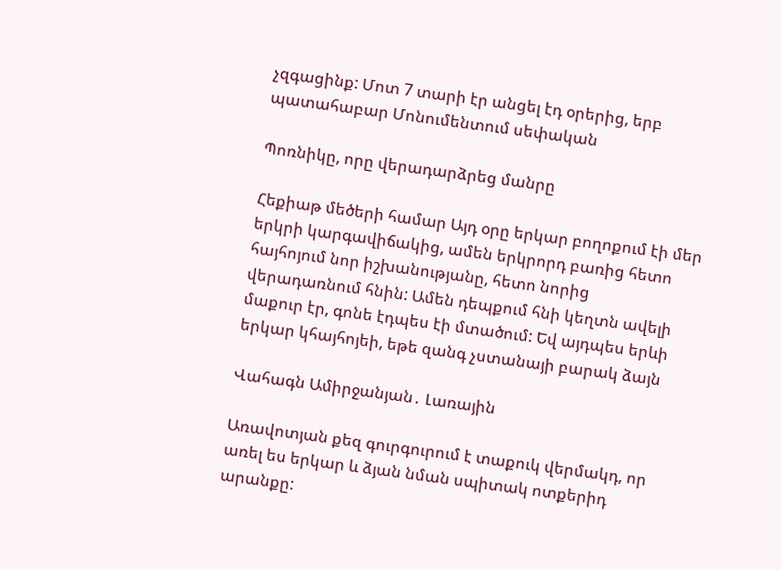չզգացինք: Մոտ 7 տարի էր անցել էդ օրերից, երբ պատահաբար Մոնումենտում սեփական

Պոռնիկը, որը վերադարձրեց մանրը

Հեքիաթ մեծերի համար Այդ օրը երկար բողոքում էի մեր երկրի կարգավիճակից, ամեն երկրորդ բառից հետո հայհոյում նոր իշխանությանը, հետո նորից վերադառնում հնին: Ամեն դեպքում հնի կեղտն ավելի մաքուր էր, գոնե էդպես էի մտածում: Եվ այդպես երևի երկար կհայհոյեի, եթե զանգ չստանայի բարակ ձայն

Վահագն Ամիրջանյան․ Լառային

Առավոտյան քեզ գուրգուրում է տաքուկ վերմակդ, որ առել ես երկար և ձյան նման սպիտակ ոտքերիդ արանքը: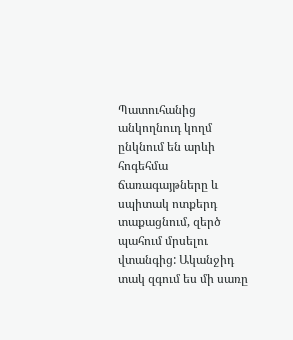Պատուհանից անկողնուդ կողմ ընկնում են արևի հոգեհմա ճառագայթները և սպիտակ ոտքերդ տաքացնում, զերծ պահում մրսելու վտանգից: Ականջիդ տակ զգում ես մի սառը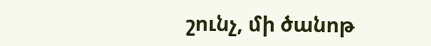շունչ, մի ծանոթ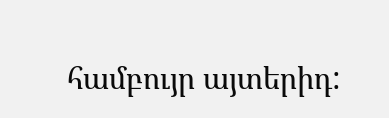համբույր այտերիդ: